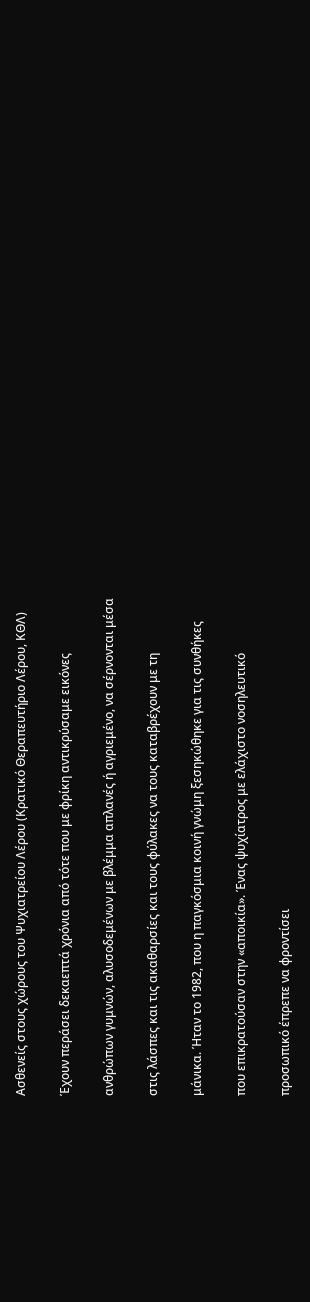Ασθενείς στους χώρους του Ψυχιατρείου Λέρου (Κρατικό Θεραπευτήριο Λέρου, ΚΘΛ)

Έχουν περάσει δεκαεπτά χρόνια από τότε που με φρίκη αντικρύσαμε εικόνες

ανθρώπων γυμνών, αλυσοδεμένων με βλέμμα απλανές ή αγριεμένο, να σέρνονται μέσα

στις λάσπες και τις ακαθαρσίες και τους φύλακες να τους καταβρέχουν με τη

μάνικα. Ήταν το 1982, που η παγκόσμια κοινή γνώμη ξεσηκώθηκε για τις συνθήκες

που επικρατούσαν στην «αποικία». Ένας ψυχίατρος με ελάχιστο νοσηλευτικό

προσωπικό έπρεπε να φροντίσει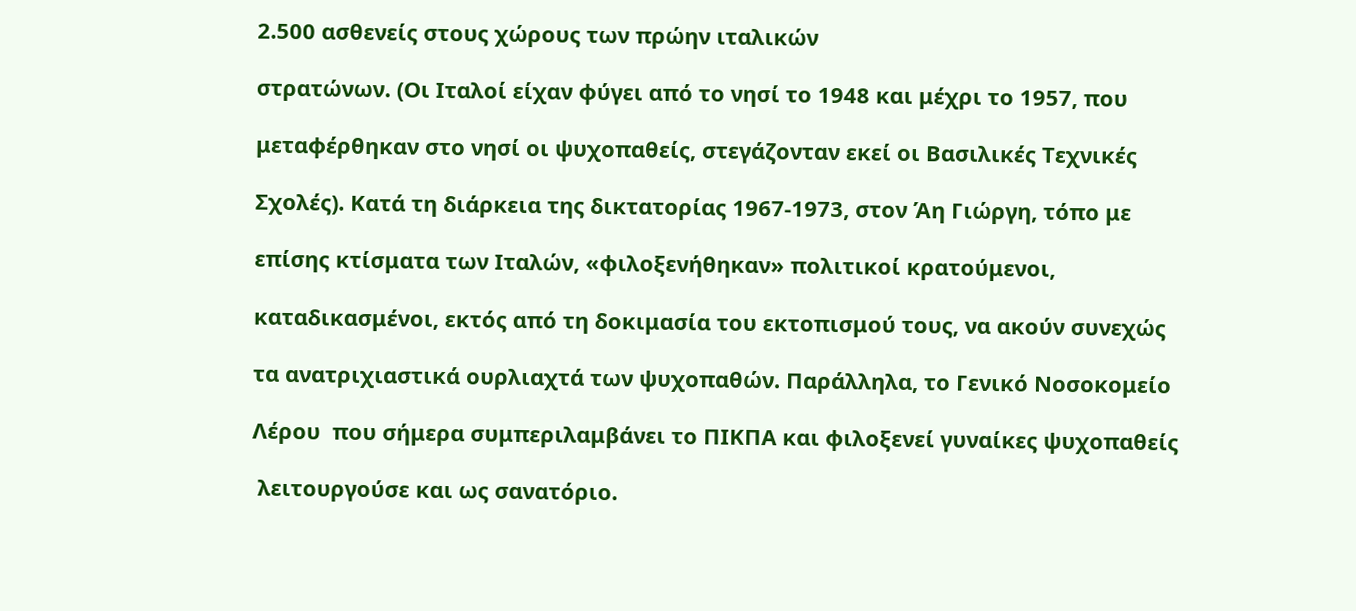2.500 ασθενείς στους χώρους των πρώην ιταλικών

στρατώνων. (Οι Ιταλοί είχαν φύγει από το νησί το 1948 και μέχρι το 1957, που

μεταφέρθηκαν στο νησί οι ψυχοπαθείς, στεγάζονταν εκεί οι Βασιλικές Τεχνικές

Σχολές). Κατά τη διάρκεια της δικτατορίας 1967-1973, στον Άη Γιώργη, τόπο με

επίσης κτίσματα των Ιταλών, «φιλοξενήθηκαν» πολιτικοί κρατούμενοι,

καταδικασμένοι, εκτός από τη δοκιμασία του εκτοπισμού τους, να ακούν συνεχώς

τα ανατριχιαστικά ουρλιαχτά των ψυχοπαθών. Παράλληλα, το Γενικό Νοσοκομείο

Λέρου  που σήμερα συμπεριλαμβάνει το ΠΙΚΠΑ και φιλοξενεί γυναίκες ψυχοπαθείς

 λειτουργούσε και ως σανατόριο.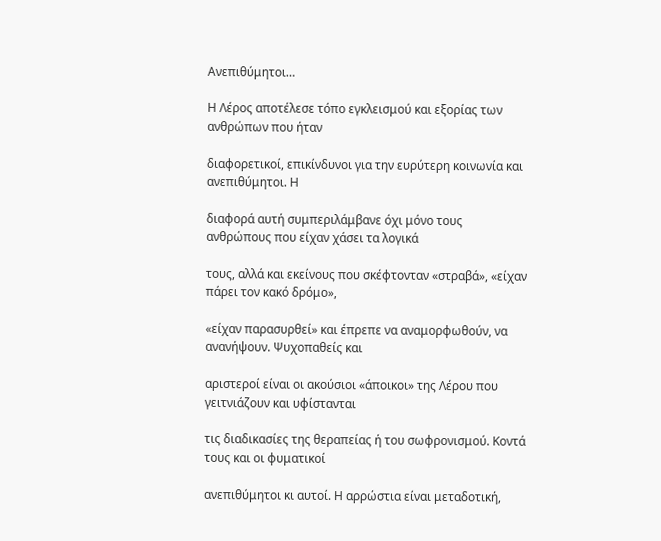Ανεπιθύμητοι…

Η Λέρος αποτέλεσε τόπο εγκλεισμού και εξορίας των ανθρώπων που ήταν

διαφορετικοί, επικίνδυνοι για την ευρύτερη κοινωνία και ανεπιθύμητοι. Η

διαφορά αυτή συμπεριλάμβανε όχι μόνο τους ανθρώπους που είχαν χάσει τα λογικά

τους, αλλά και εκείνους που σκέφτονταν «στραβά», «είχαν πάρει τον κακό δρόμο»,

«είχαν παρασυρθεί» και έπρεπε να αναμορφωθούν, να ανανήψουν. Ψυχοπαθείς και

αριστεροί είναι οι ακούσιοι «άποικοι» της Λέρου που γειτνιάζουν και υφίστανται

τις διαδικασίες της θεραπείας ή του σωφρονισμού. Κοντά τους και οι φυματικοί

ανεπιθύμητοι κι αυτοί. Η αρρώστια είναι μεταδοτική,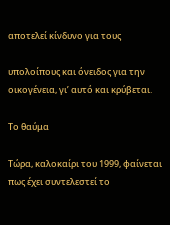αποτελεί κίνδυνο για τους

υπολοίπους και όνειδος για την οικογένεια, γι’ αυτό και κρύβεται.

Το θαύμα

Τώρα, καλοκαίρι του 1999, φαίνεται πως έχει συντελεστεί το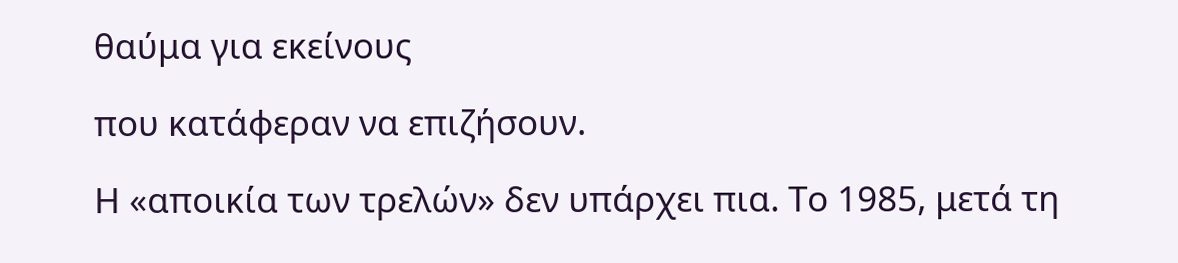θαύμα για εκείνους

που κατάφεραν να επιζήσουν.

Η «αποικία των τρελών» δεν υπάρχει πια. Το 1985, μετά τη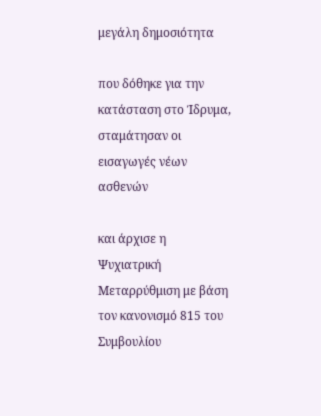μεγάλη δημοσιότητα

που δόθηκε για την κατάσταση στο Ίδρυμα, σταμάτησαν οι εισαγωγές νέων ασθενών

και άρχισε η Ψυχιατρική Μεταρρύθμιση με βάση τον κανονισμό 815 του Συμβουλίου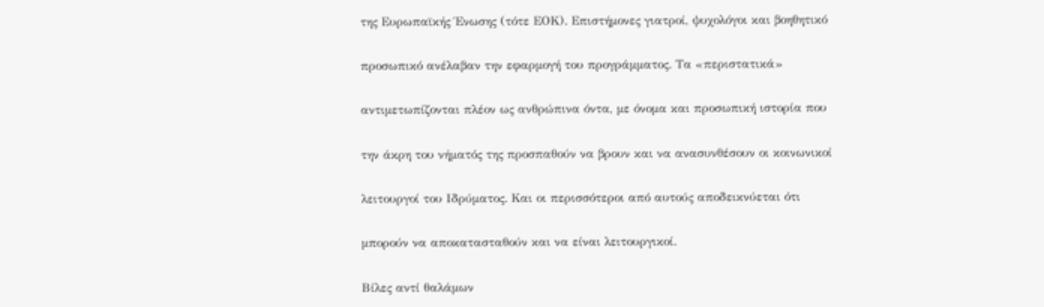της Ευρωπαϊκής Ένωσης (τότε ΕΟΚ). Επιστήμονες γιατροί, ψυχολόγοι και βοηθητικό

προσωπικό ανέλαβαν την εφαρμογή του προγράμματος. Τα «περιστατικά»

αντιμετωπίζονται πλέον ως ανθρώπινα όντα, με όνομα και προσωπική ιστορία που

την άκρη του νήματός της προσπαθούν να βρουν και να ανασυνθέσουν οι κοινωνικοί

λειτουργοί του Ιδρύματος. Και οι περισσότεροι από αυτούς αποδεικνύεται ότι

μπορούν να αποκατασταθούν και να είναι λειτουργικοί.

Βίλες αντί θαλάμων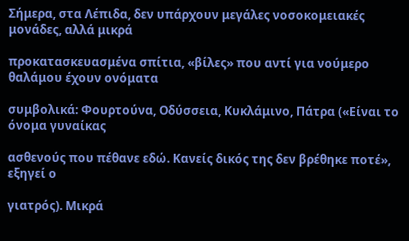Σήμερα, στα Λέπιδα, δεν υπάρχουν μεγάλες νοσοκομειακές μονάδες, αλλά μικρά

προκατασκευασμένα σπίτια, «βίλες» που αντί για νούμερο θαλάμου έχουν ονόματα

συμβολικά: Φουρτούνα, Οδύσσεια, Κυκλάμινο, Πάτρα («Είναι το όνομα γυναίκας

ασθενούς που πέθανε εδώ. Κανείς δικός της δεν βρέθηκε ποτέ», εξηγεί ο

γιατρός). Μικρά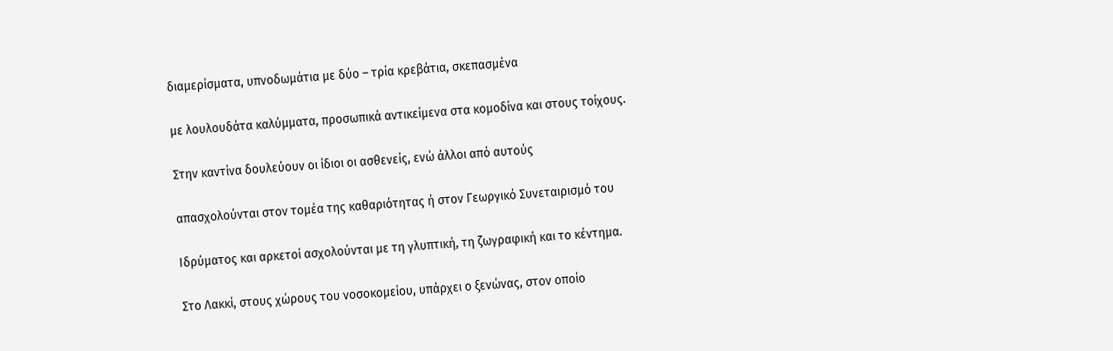διαμερίσματα, υπνοδωμάτια με δύο – τρία κρεβάτια, σκεπασμένα

με λουλουδάτα καλύμματα, προσωπικά αντικείμενα στα κομοδίνα και στους τοίχους.

Στην καντίνα δουλεύουν οι ίδιοι οι ασθενείς, ενώ άλλοι από αυτούς

απασχολούνται στον τομέα της καθαριότητας ή στον Γεωργικό Συνεταιρισμό του

Ιδρύματος και αρκετοί ασχολούνται με τη γλυπτική, τη ζωγραφική και το κέντημα.

Στο Λακκί, στους χώρους του νοσοκομείου, υπάρχει ο ξενώνας, στον οποίο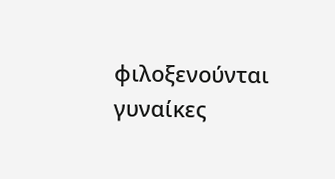φιλοξενούνται γυναίκες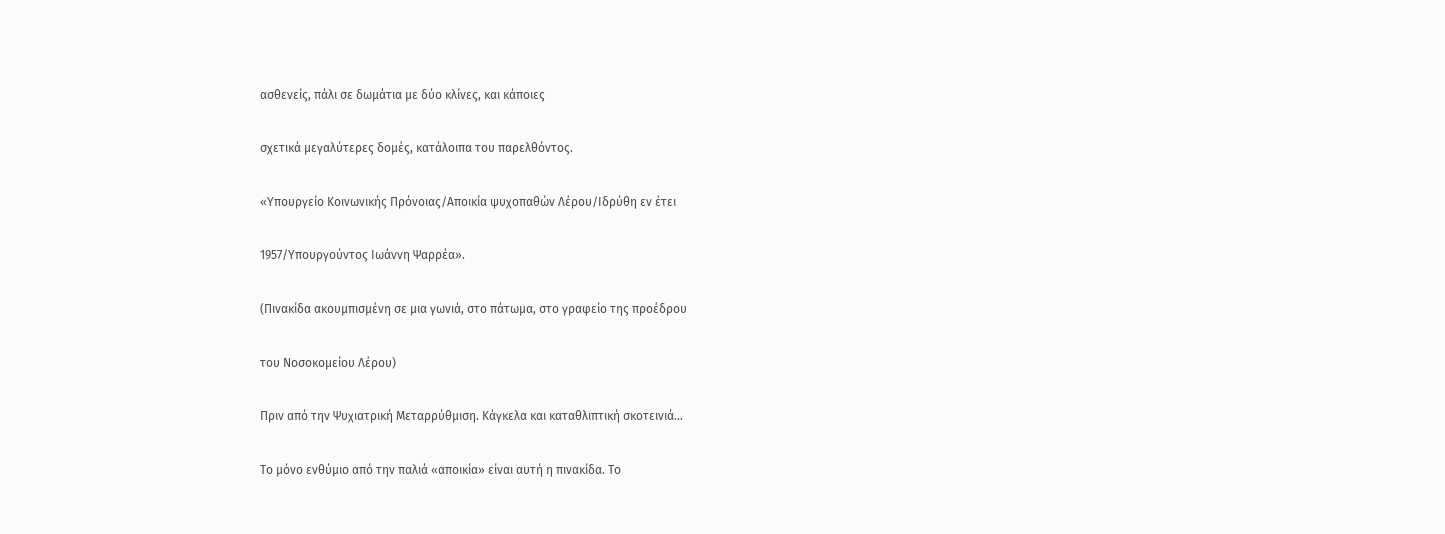ασθενείς, πάλι σε δωμάτια με δύο κλίνες, και κάποιες

σχετικά μεγαλύτερες δομές, κατάλοιπα του παρελθόντος.

«Υπουργείο Κοινωνικής Πρόνοιας/Αποικία ψυχοπαθών Λέρου/Ιδρύθη εν έτει

1957/Υπουργούντος Ιωάννη Ψαρρέα».

(Πινακίδα ακουμπισμένη σε μια γωνιά, στο πάτωμα, στο γραφείο της προέδρου

του Νοσοκομείου Λέρου)

Πριν από την Ψυχιατρική Μεταρρύθμιση. Κάγκελα και καταθλιπτική σκοτεινιά…

Το μόνο ενθύμιο από την παλιά «αποικία» είναι αυτή η πινακίδα. Το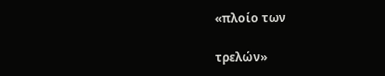«πλοίο των

τρελών»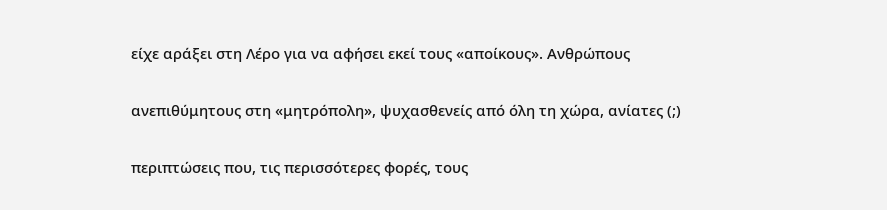είχε αράξει στη Λέρο για να αφήσει εκεί τους «αποίκους». Ανθρώπους

ανεπιθύμητους στη «μητρόπολη», ψυχασθενείς από όλη τη χώρα, ανίατες (;)

περιπτώσεις που, τις περισσότερες φορές, τους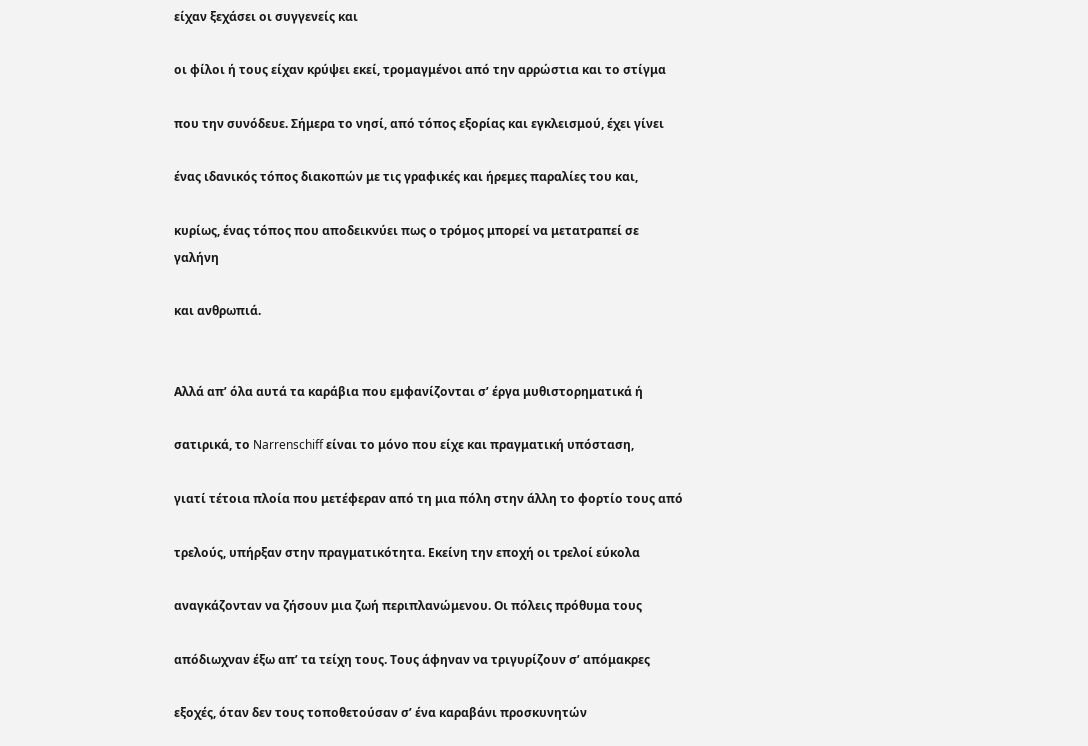είχαν ξεχάσει οι συγγενείς και

οι φίλοι ή τους είχαν κρύψει εκεί, τρομαγμένοι από την αρρώστια και το στίγμα

που την συνόδευε. Σήμερα το νησί, από τόπος εξορίας και εγκλεισμού, έχει γίνει

ένας ιδανικός τόπος διακοπών με τις γραφικές και ήρεμες παραλίες του και,

κυρίως, ένας τόπος που αποδεικνύει πως ο τρόμος μπορεί να μετατραπεί σε γαλήνη

και ανθρωπιά.


Αλλά απ’ όλα αυτά τα καράβια που εμφανίζονται σ’ έργα μυθιστορηματικά ή

σατιρικά, το Narrenschiff είναι το μόνο που είχε και πραγματική υπόσταση,

γιατί τέτοια πλοία που μετέφεραν από τη μια πόλη στην άλλη το φορτίο τους από

τρελούς, υπήρξαν στην πραγματικότητα. Εκείνη την εποχή οι τρελοί εύκολα

αναγκάζονταν να ζήσουν μια ζωή περιπλανώμενου. Οι πόλεις πρόθυμα τους

απόδιωχναν έξω απ’ τα τείχη τους. Τους άφηναν να τριγυρίζουν σ’ απόμακρες

εξοχές, όταν δεν τους τοποθετούσαν σ’ ένα καραβάνι προσκυνητών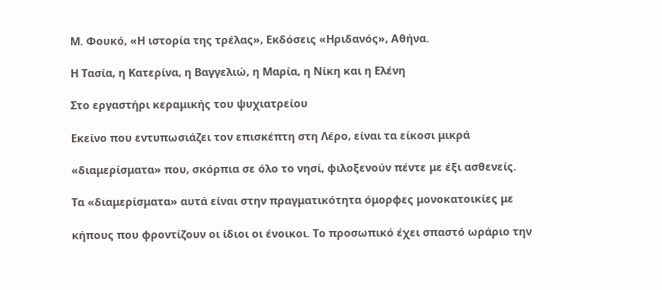Μ. Φουκό, «Η ιστορία της τρέλας», Εκδόσεις «Ηριδανός», Αθήνα.

Η Τασία, η Κατερίνα, η Βαγγελιώ, η Μαρία, η Νίκη και η Ελένη

Στο εργαστήρι κεραμικής του ψυχιατρείου

Εκείνο που εντυπωσιάζει τον επισκέπτη στη Λέρο, είναι τα είκοσι μικρά

«διαμερίσματα» που, σκόρπια σε όλο το νησί, φιλοξενούν πέντε με έξι ασθενείς.

Τα «διαμερίσματα» αυτά είναι στην πραγματικότητα όμορφες μονοκατοικίες με

κήπους που φροντίζουν οι ίδιοι οι ένοικοι. Το προσωπικό έχει σπαστό ωράριο την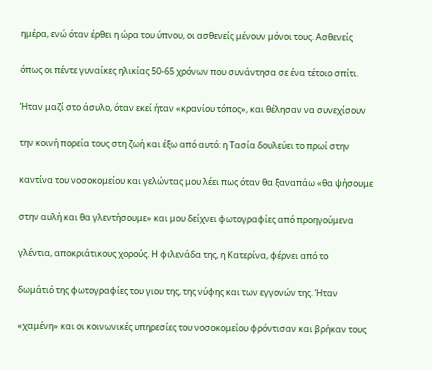ημέρα, ενώ όταν έρθει η ώρα του ύπνου, οι ασθενείς μένουν μόνοι τους. Ασθενείς

όπως οι πέντε γυναίκες ηλικίας 50-65 χρόνων που συνάντησα σε ένα τέτοιο σπίτι.

Ήταν μαζί στο άσυλο, όταν εκεί ήταν «κρανίου τόπος», και θέλησαν να συνεχίσουν

την κοινή πορεία τους στη ζωή και έξω από αυτό: η Τασία δουλεύει το πρωί στην

καντίνα του νοσοκομείου και γελώντας μου λέει πως όταν θα ξαναπάω «θα ψήσουμε

στην αυλή και θα γλεντήσουμε» και μου δείχνει φωτογραφίες από προηγούμενα

γλέντια, αποκριάτικους χορούς. Η φιλενάδα της, η Κατερίνα, φέρνει από το

δωμάτιό της φωτογραφίες του γιου της, της νύφης και των εγγονών της. Ήταν

«χαμένη» και οι κοινωνικές υπηρεσίες του νοσοκομείου φρόντισαν και βρήκαν τους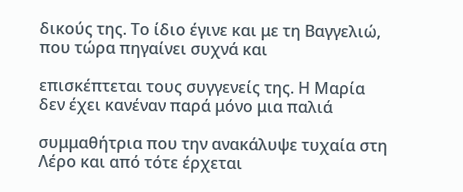δικούς της. Το ίδιο έγινε και με τη Βαγγελιώ, που τώρα πηγαίνει συχνά και

επισκέπτεται τους συγγενείς της. Η Μαρία δεν έχει κανέναν παρά μόνο μια παλιά

συμμαθήτρια που την ανακάλυψε τυχαία στη Λέρο και από τότε έρχεται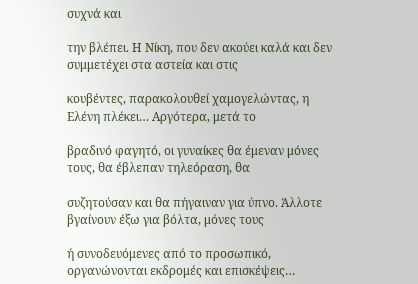συχνά και

την βλέπει. Η Νίκη, που δεν ακούει καλά και δεν συμμετέχει στα αστεία και στις

κουβέντες, παρακολουθεί χαμογελώντας, η Ελένη πλέκει… Αργότερα, μετά το

βραδινό φαγητό, οι γυναίκες θα έμεναν μόνες τους, θα έβλεπαν τηλεόραση, θα

συζητούσαν και θα πήγαιναν για ύπνο. Άλλοτε βγαίνουν έξω για βόλτα, μόνες τους

ή συνοδευόμενες από το προσωπικό, οργανώνονται εκδρομές και επισκέψεις…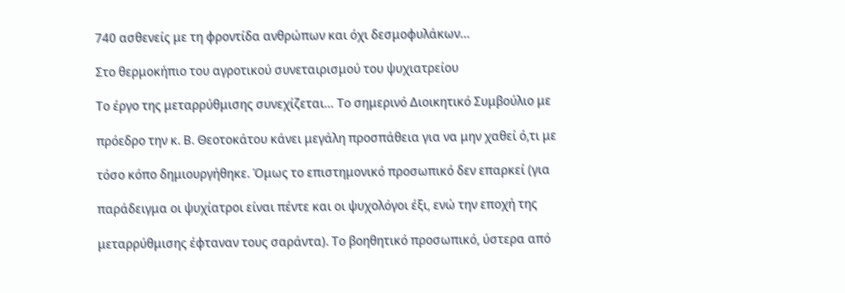740 ασθενείς με τη φροντίδα ανθρώπων και όχι δεσμοφυλάκων…

Στο θερμοκήπιο του αγροτικού συνεταιρισμού του ψυχιατρείου

Το έργο της μεταρρύθμισης συνεχίζεται… Το σημερινό Διοικητικό Συμβούλιο με

πρόεδρο την κ. Β. Θεοτοκάτου κάνει μεγάλη προσπάθεια για να μην χαθεί ό,τι με

τόσο κόπο δημιουργήθηκε. Όμως το επιστημονικό προσωπικό δεν επαρκεί (για

παράδειγμα οι ψυχίατροι είναι πέντε και οι ψυχολόγοι έξι, ενώ την εποχή της

μεταρρύθμισης έφταναν τους σαράντα). Το βοηθητικό προσωπικό, ύστερα από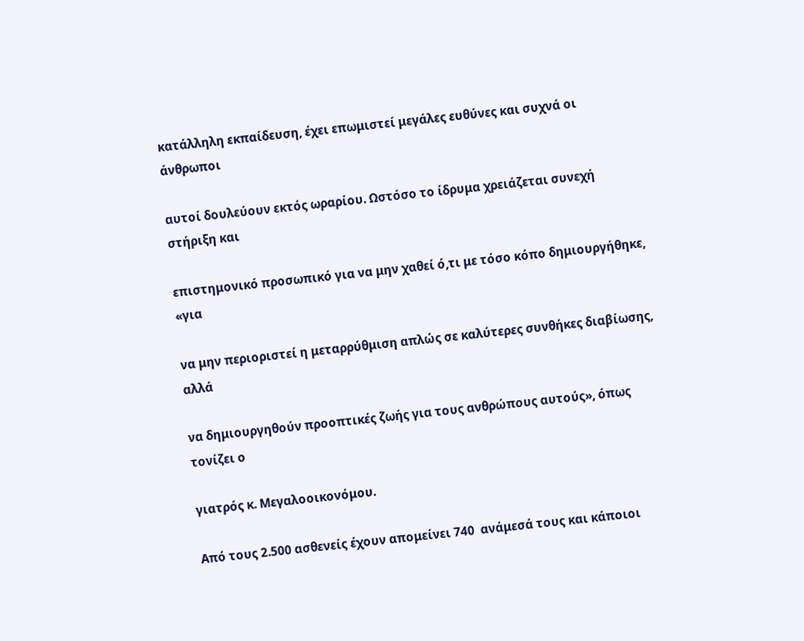κατάλληλη εκπαίδευση, έχει επωμιστεί μεγάλες ευθύνες και συχνά οι άνθρωποι

αυτοί δουλεύουν εκτός ωραρίου. Ωστόσο το ίδρυμα χρειάζεται συνεχή στήριξη και

επιστημονικό προσωπικό για να μην χαθεί ό,τι με τόσο κόπο δημιουργήθηκε, «για

να μην περιοριστεί η μεταρρύθμιση απλώς σε καλύτερες συνθήκες διαβίωσης, αλλά

να δημιουργηθούν προοπτικές ζωής για τους ανθρώπους αυτούς», όπως τονίζει ο

γιατρός κ. Μεγαλοοικονόμου.

Από τους 2.500 ασθενείς έχουν απομείνει 740  ανάμεσά τους και κάποιοι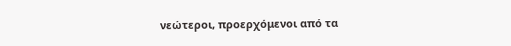νεώτεροι, προερχόμενοι από τα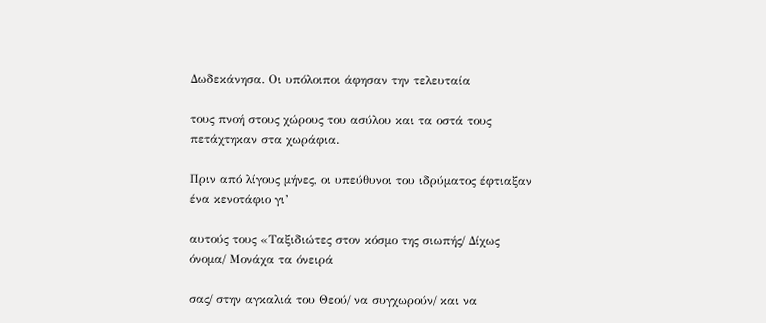Δωδεκάνησα. Οι υπόλοιποι άφησαν την τελευταία

τους πνοή στους χώρους του ασύλου και τα οστά τους πετάχτηκαν στα χωράφια.

Πριν από λίγους μήνες, οι υπεύθυνοι του ιδρύματος έφτιαξαν ένα κενοτάφιο γι’

αυτούς τους «Ταξιδιώτες στον κόσμο της σιωπής/ Δίχως όνομα/ Μονάχα τα όνειρά

σας/ στην αγκαλιά του Θεού/ να συγχωρούν/ και να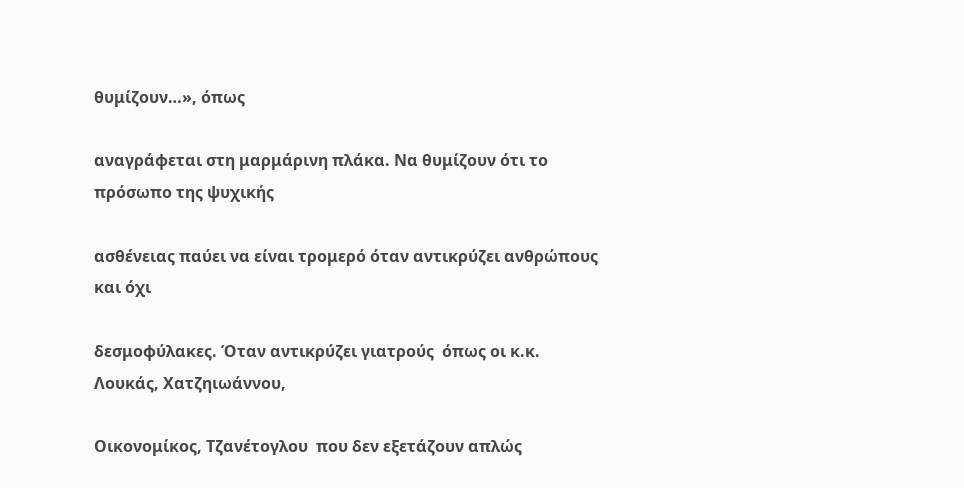θυμίζουν…», όπως

αναγράφεται στη μαρμάρινη πλάκα. Να θυμίζουν ότι το πρόσωπο της ψυχικής

ασθένειας παύει να είναι τρομερό όταν αντικρύζει ανθρώπους και όχι

δεσμοφύλακες. Όταν αντικρύζει γιατρούς  όπως οι κ.κ. Λουκάς, Χατζηιωάννου,

Οικονομίκος, Τζανέτογλου  που δεν εξετάζουν απλώς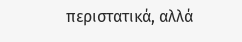περιστατικά, αλλά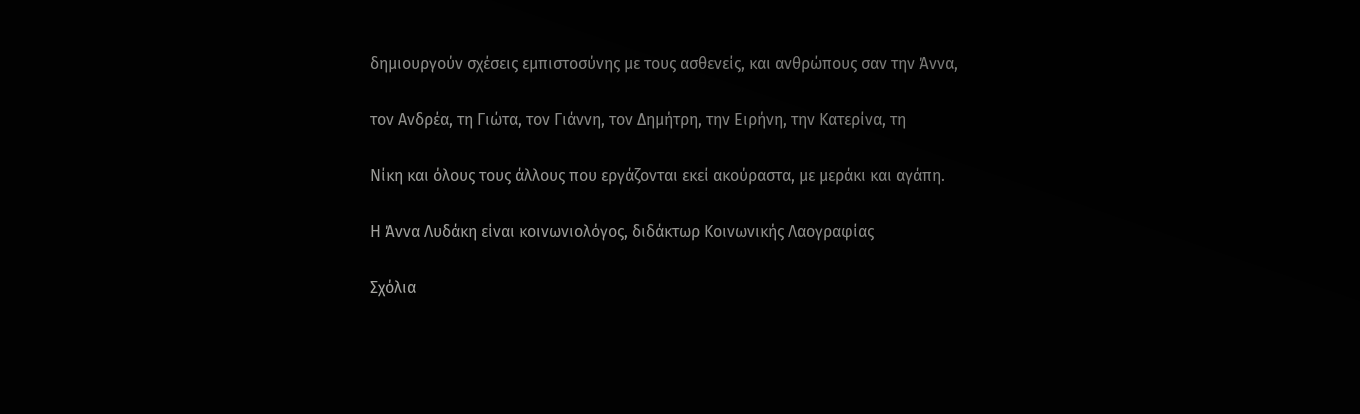δημιουργούν σχέσεις εμπιστοσύνης με τους ασθενείς, και ανθρώπους σαν την Άννα,

τον Ανδρέα, τη Γιώτα, τον Γιάννη, τον Δημήτρη, την Ειρήνη, την Κατερίνα, τη

Νίκη και όλους τους άλλους που εργάζονται εκεί ακούραστα, με μεράκι και αγάπη.

Η Άννα Λυδάκη είναι κοινωνιολόγος, διδάκτωρ Κοινωνικής Λαογραφίας

Σχόλια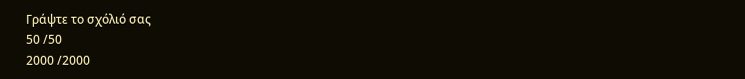Γράψτε το σχόλιό σας
50 /50
2000 /2000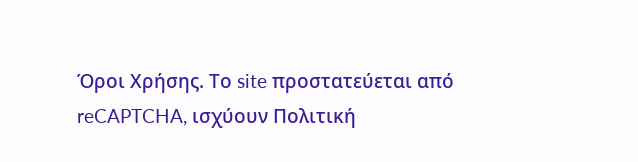Όροι Χρήσης. Το site προστατεύεται από reCAPTCHA, ισχύουν Πολιτική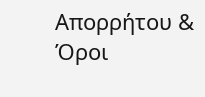Απορρήτου & Όροι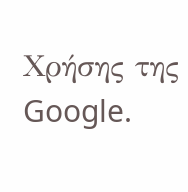Χρήσης της Google.